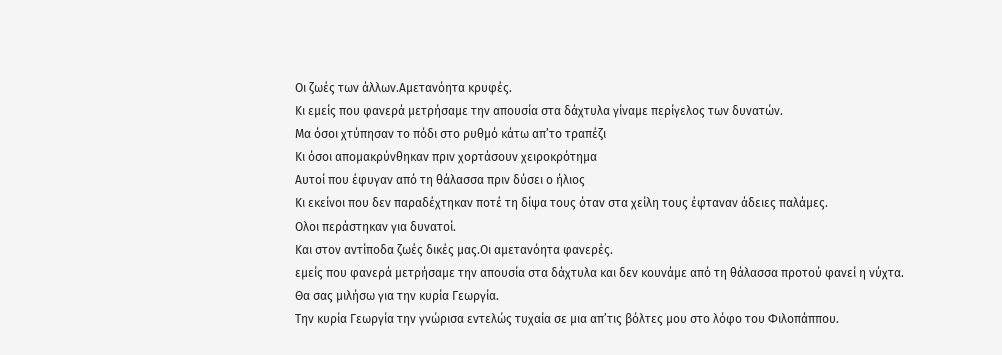Oι ζωές των άλλων.Αμετανόητα κρυφές.
Κι εμείς που φανερά μετρήσαμε την απουσία στα δάχτυλα γίναμε περίγελος των δυνατών.
Μα όσοι χτύπησαν το πόδι στο ρυθμό κάτω απ’το τραπέζι
Κι όσοι απομακρύνθηκαν πριν χορτάσουν χειροκρότημα
Αυτοί που έφυγαν από τη θάλασσα πριν δύσει ο ήλιος
Κι εκείνοι που δεν παραδέχτηκαν ποτέ τη δίψα τους όταν στα χείλη τους έφταναν άδειες παλάμες.
Ολοι περάστηκαν για δυνατοί.
Και στον αντίποδα ζωές δικές μας.Οι αμετανόητα φανερές.
εμείς που φανερά μετρήσαμε την απουσία στα δάχτυλα και δεν κουνάμε από τη θάλασσα προτού φανεί η νύχτα.
Θα σας μιλήσω για την κυρία Γεωργία.
Την κυρία Γεωργία την γνώρισα εντελώς τυχαία σε μια απ’τις βόλτες μου στο λόφο του Φιλοπάππου.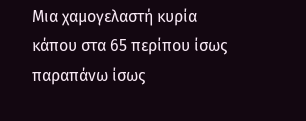Μια χαμογελαστή κυρία κάπου στα 65 περίπου ίσως παραπάνω ίσως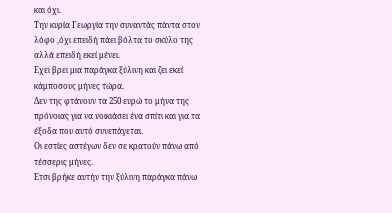και όχι.
Την κυρία Γεωργία την συναντάς πάντα στον λόφο ,όχι επειδή πάει βόλτα το σκύλο της αλλά επειδή εκεί μένει.
Εχει βρει μια παράγκα ξύλινη και ζει εκεί κάμποσους μήνες τώρα.
Δεν της φτάνουν τα 250 ευρώ το μήνα της πρόνοιας για να νοικιάσει ένα σπίτι και για τα έξοδα που αυτό συνεπάγεται.
Οι εστίες αστέγων δεν σε κρατούν πάνω από τέσσερις μήνες.
Ετσι βρήκε αυτήν την ξύλινη παράγκα πάνω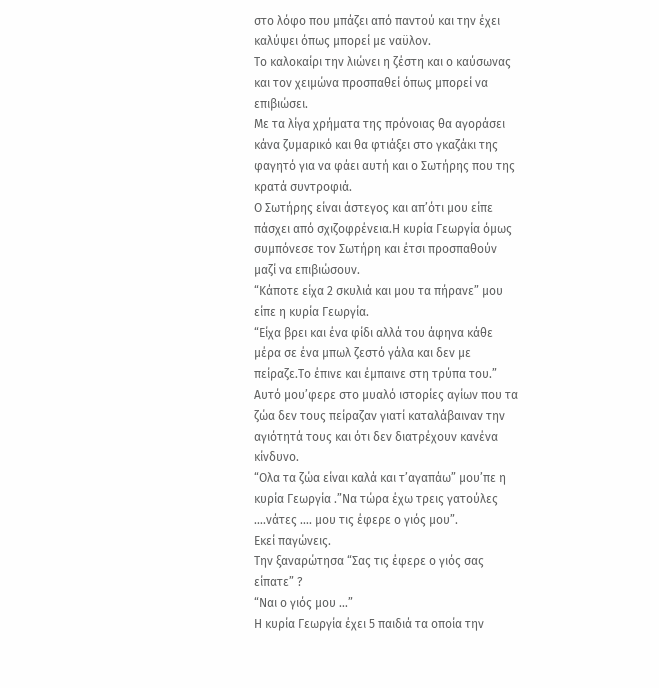στο λόφο που μπάζει από παντού και την έχει καλύψει όπως μπορεί με ναϋλον.
Το καλοκαίρι την λιώνει η ζέστη και ο καύσωνας και τον χειμώνα προσπαθεί όπως μπορεί να επιβιώσει.
Με τα λίγα χρήματα της πρόνοιας θα αγοράσει κάνα ζυμαρικό και θα φτιάξει στο γκαζάκι της φαγητό για να φάει αυτή και ο Σωτήρης που της κρατά συντροφιά.
Ο Σωτήρης είναι άστεγος και απ’ότι μου είπε πάσχει από σχιζοφρένεια.Η κυρία Γεωργία όμως συμπόνεσε τον Σωτήρη και έτσι προσπαθούν μαζί να επιβιώσουν.
“Κάποτε είχα 2 σκυλιά και μου τα πήρανε” μου είπε η κυρία Γεωργία.
“Είχα βρει και ένα φίδι αλλά του άφηνα κάθε μέρα σε ένα μπωλ ζεστό γάλα και δεν με πείραζε.Το έπινε και έμπαινε στη τρύπα του.”
Αυτό μου’φερε στο μυαλό ιστορίες αγίων που τα ζώα δεν τους πείραζαν γιατί καταλάβαιναν την αγιότητά τους και ότι δεν διατρέχουν κανένα κίνδυνο.
“Ολα τα ζώα είναι καλά και τ’αγαπάω” μου’πε η κυρία Γεωργία .”Να τώρα έχω τρεις γατούλες ….νάτες …. μου τις έφερε ο γιός μου”.
Εκεί παγώνεις.
Την ξαναρώτησα “Σας τις έφερε ο γιός σας είπατε” ?
“Ναι ο γιός μου …”
Η κυρία Γεωργία έχει 5 παιδιά τα οποία την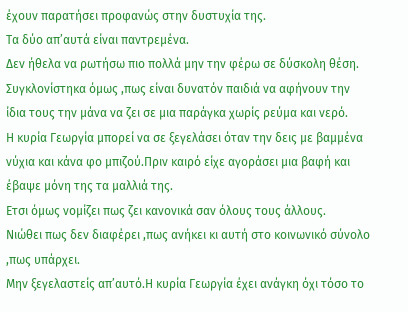έχουν παρατήσει προφανώς στην δυστυχία της.
Τα δύο απ’αυτά είναι παντρεμένα.
Δεν ήθελα να ρωτήσω πιο πολλά μην την φέρω σε δύσκολη θέση.
Συγκλονίστηκα όμως ,πως είναι δυνατόν παιδιά να αφήνουν την ίδια τους την μάνα να ζει σε μια παράγκα χωρίς ρεύμα και νερό.
Η κυρία Γεωργία μπορεί να σε ξεγελάσει όταν την δεις με βαμμένα νύχια και κάνα φο μπιζού.Πριν καιρό είχε αγοράσει μια βαφή και έβαψε μόνη της τα μαλλιά της.
Ετσι όμως νομίζει πως ζει κανονικά σαν όλους τους άλλους.
Νιώθει πως δεν διαφέρει ,πως ανήκει κι αυτή στο κοινωνικό σύνολο ,πως υπάρχει.
Μην ξεγελαστείς απ’αυτό.Η κυρία Γεωργία έχει ανάγκη όχι τόσο το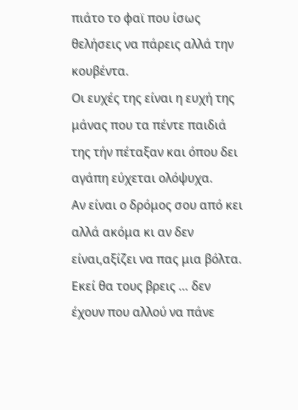πιάτο το φαϊ που ίσως θελήσεις να πάρεις αλλά την κουβέντα.
Οι ευχές της είναι η ευχή της μάνας που τα πέντε παιδιά της τήν πέταξαν και όπου δει αγάπη εύχεται ολόψυχα.
Αν είναι ο δρόμος σου από κει αλλά ακόμα κι αν δεν είναι,αξίζει να πας μια βόλτα.
Εκεί θα τους βρεις … δεν έχουν που αλλού να πάνε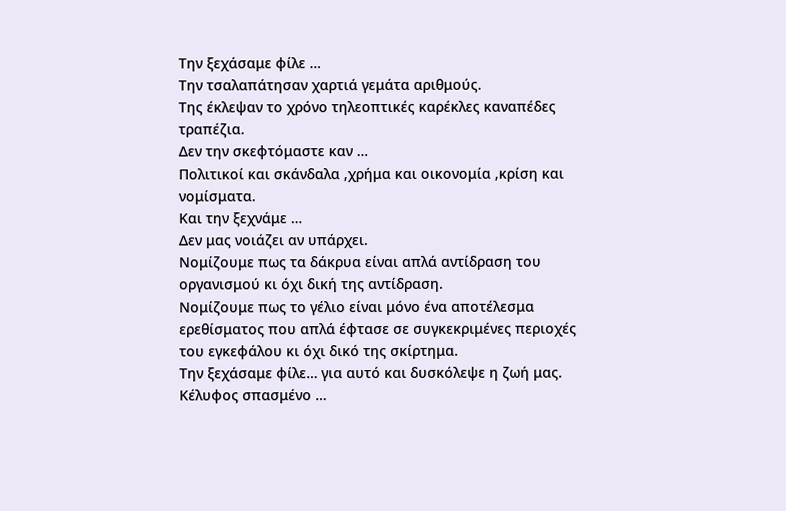Την ξεχάσαμε φίλε …
Την τσαλαπάτησαν χαρτιά γεμάτα αριθμούς.
Της έκλεψαν το χρόνο τηλεοπτικές καρέκλες καναπέδες τραπέζια.
Δεν την σκεφτόμαστε καν …
Πολιτικοί και σκάνδαλα ,χρήμα και οικονομία ,κρίση και νομίσματα.
Και την ξεχνάμε …
Δεν μας νοιάζει αν υπάρχει.
Νομίζουμε πως τα δάκρυα είναι απλά αντίδραση του οργανισμού κι όχι δική της αντίδραση.
Νομίζουμε πως το γέλιο είναι μόνο ένα αποτέλεσμα ερεθίσματος που απλά έφτασε σε συγκεκριμένες περιοχές του εγκεφάλου κι όχι δικό της σκίρτημα.
Την ξεχάσαμε φίλε… για αυτό και δυσκόλεψε η ζωή μας.
Κέλυφος σπασμένο …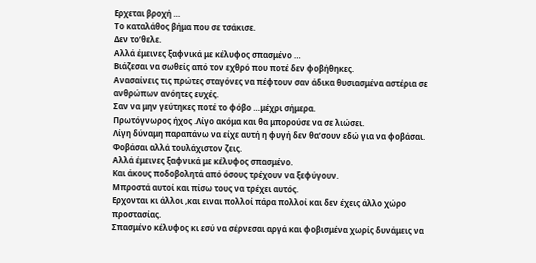Ερχεται βροχή …
Το καταλάθος βήμα που σε τσάκισε.
Δεν το’θελε.
Aλλά έμεινες ξαφνικά με κέλυφος σπασμένο …
Βιάζεσαι να σωθείς από τον εχθρό που ποτέ δεν φοβήθηκες.
Ανασαίνεις τις πρώτες σταγόνες να πέφτουν σαν άδικα θυσιασμένα αστέρια σε ανθρώπων ανόητες ευχές.
Σαν να μην γεύτηκες ποτέ το φόβο …μέχρι σήμερα.
Πρωτόγνωρος ήχος .Λίγο ακόμα και θα μπορούσε να σε λιώσει.
Λίγη δύναμη παραπάνω να είχε αυτή η φυγή δεν θα’σουν εδώ για να φοβάσαι.
Φοβάσαι αλλά τουλάχιστον ζεις.
Αλλά έμεινες ξαφνικά με κέλυφος σπασμένο.
Και άκους ποδοβολητά από όσους τρέχουν να ξεφύγουν.
Μπροστά αυτοί και πίσω τους να τρέχει αυτός.
Ερχονται κι άλλοι ,και ειναι πολλοί πάρα πολλοί και δεν έχεις άλλο χώρο προστασίας.
Σπασμένο κέλυφος κι εσύ να σέρνεσαι αργά και φοβισμένα χωρίς δυνάμεις να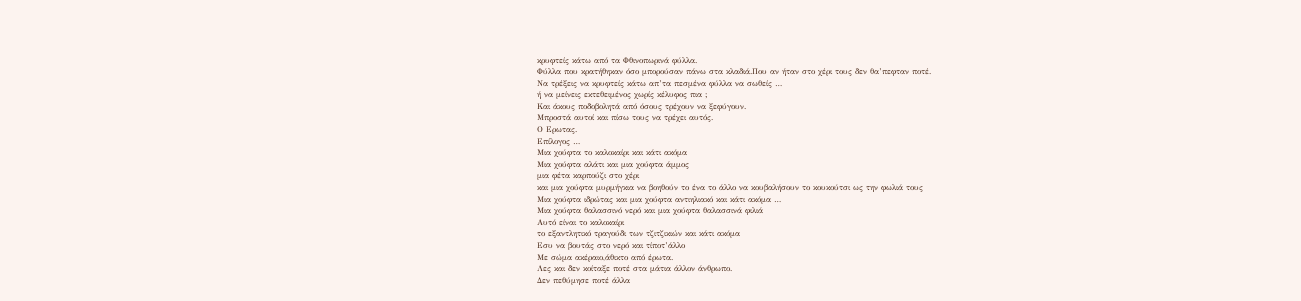κρυφτείς κάτω από τα Φθινοπωρινά φύλλα.
Φύλλα που κρατήθηκαν όσο μπορούσαν πάνω στα κλαδιά.Που αν ήταν στο χέρι τους δεν θα’πεφταν ποτέ.
Να τρέξεις να κρυφτείς κάτω απ’τα πεσμένα φύλλα να σωθείς …
ή να μείνεις εκτεθειμένος χωρίς κέλυφος πια ;
Και άκους ποδοβολητά από όσους τρέχουν να ξεφύγουν.
Μπροστά αυτοί και πίσω τους να τρέχει αυτός.
Ο Ερωτας.
Eπίλογος …
Μια χούφτα το καλοκαίρι και κάτι ακόμα
Μια χούφτα αλάτι και μια χούφτα άμμος
μια φέτα καρπούζι στο χέρι
και μια χούφτα μυρμήγκια να βοηθούν το ένα το άλλο να κουβαλήσουν το κουκούτσι ως την φωλιά τους
Μια χούφτα ιδρώτας και μια χούφτα αντιηλιακό και κάτι ακόμα …
Μια χούφτα θαλασσινό νερό και μια χούφτα θαλασσινά φιλιά
Αυτό είναι το καλοκαίρι
το εξαντλητικό τραγούδι των τζιτζικιών και κάτι ακόμα
Εσυ να βουτάς στο νερό και τίποτ’άλλο
Με σώμα ακέραιο,άθικτο από έρωτα.
Λες και δεν κοίταξε ποτέ στα μάτια άλλον άνθρωπο.
Δεν πεθύμησε ποτέ άλλα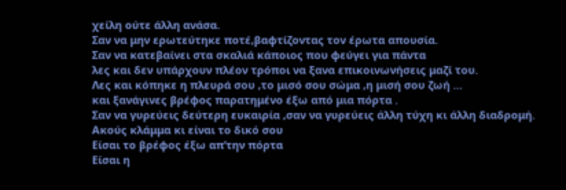χείλη ούτε άλλη ανάσα.
Σαν να μην ερωτεύτηκε ποτέ,βαφτίζοντας τον έρωτα απουσία.
Σαν να κατεβαίνει στα σκαλιά κάποιος που φεύγει για πάντα
λες και δεν υπάρχουν πλέον τρόποι να ξανα επικοινωνήσεις μαζί του.
Λες και κόπηκε η πλευρά σου ,το μισό σου σώμα ,η μισή σου ζωή …
και ξανάγινες βρέφος παρατημένο έξω από μια πόρτα .
Σαν να γυρεύεις δεύτερη ευκαιρία ,σαν να γυρεύεις άλλη τύχη κι άλλη διαδρομή.
Ακούς κλάμμα κι είναι το δικό σου
Είσαι το βρέφος έξω απ’την πόρτα
Είσαι η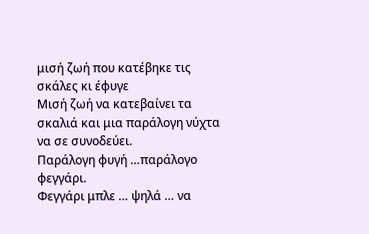μισή ζωή που κατέβηκε τις σκάλες κι έφυγε
Μισή ζωή να κατεβαίνει τα σκαλιά και μια παράλογη νύχτα να σε συνοδεύει.
Παράλογη φυγή …παράλογο φεγγάρι.
Φεγγάρι μπλε … ψηλά … να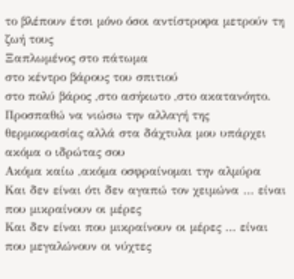το βλέπουν έτσι μόνο όσοι αντίστροφα μετρούν τη ζωή τους
Ξαπλωμένος στο πάτωμα
στο κέντρο βάρους του σπιτιού
στο πολύ βάρος ,στο ασήκωτο ,στο ακατανόητο.
Προσπαθώ να νιώσω την αλλαγή της θερμοκρασίας αλλά στα δάχτυλα μου υπάρχει ακόμα ο ιδρώτας σου
Ακόμα καίω ,ακόμα οσφραίνομαι την αλμύρα
Kαι δεν είναι ότι δεν αγαπώ τον χειμώνα … είναι που μικραίνουν οι μέρες
Και δεν είναι που μικραίνουν οι μέρες … είναι που μεγαλώνουν οι νύχτες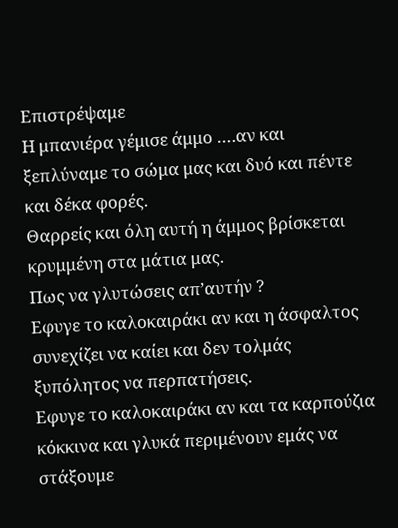Επιστρέψαμε
Η μπανιέρα γέμισε άμμο ….αν και ξεπλύναμε το σώμα μας και δυό και πέντε και δέκα φορές.
Θαρρείς και όλη αυτή η άμμος βρίσκεται κρυμμένη στα μάτια μας.
Πως να γλυτώσεις απ’αυτήν ?
Εφυγε το καλοκαιράκι αν και η άσφαλτος συνεχίζει να καίει και δεν τολμάς ξυπόλητος να περπατήσεις.
Εφυγε το καλοκαιράκι αν και τα καρπούζια κόκκινα και γλυκά περιμένουν εμάς να στάξουμε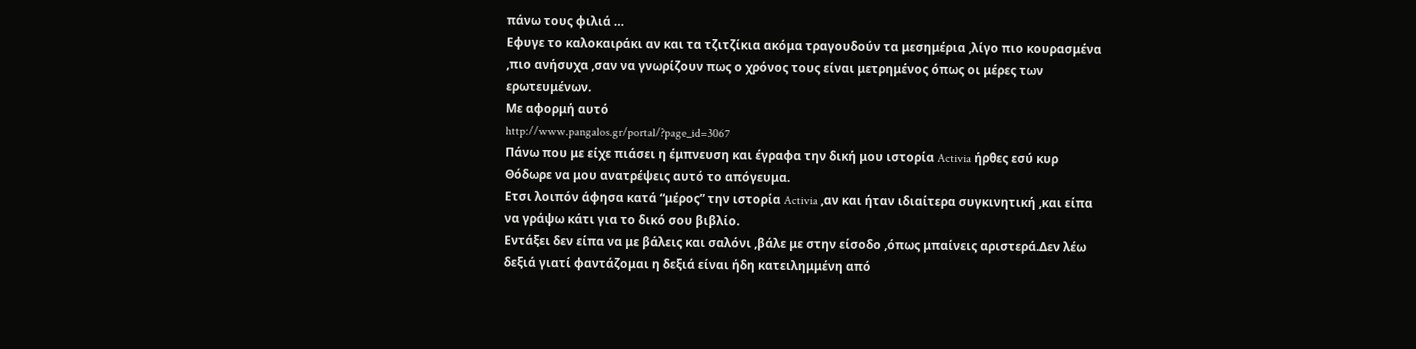πάνω τους φιλιά …
Εφυγε το καλοκαιράκι αν και τα τζιτζίκια ακόμα τραγουδούν τα μεσημέρια ,λίγο πιο κουρασμένα ,πιο ανήσυχα ,σαν να γνωρίζουν πως ο χρόνος τους είναι μετρημένος όπως οι μέρες των ερωτευμένων.
Με αφορμή αυτό
http://www.pangalos.gr/portal/?page_id=3067
Πάνω που με είχε πιάσει η έμπνευση και έγραφα την δική μου ιστορία Activia ήρθες εσύ κυρ Θόδωρε να μου ανατρέψεις αυτό το απόγευμα.
Ετσι λοιπόν άφησα κατά “μέρος” την ιστορία Activia ,αν και ήταν ιδιαίτερα συγκινητική ,και είπα να γράψω κάτι για το δικό σου βιβλίο.
Εντάξει δεν είπα να με βάλεις και σαλόνι ,βάλε με στην είσοδο ,όπως μπαίνεις αριστερά.Δεν λέω δεξιά γιατί φαντάζομαι η δεξιά είναι ήδη κατειλημμένη από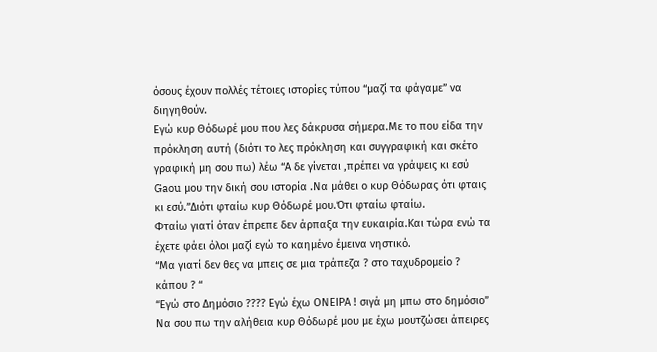όσους έχουν πολλές τέτοιες ιστορίες τύπου “μαζί τα φάγαμε” να διηγηθούν.
Εγώ κυρ Θόδωρέ μου που λες δάκρυσα σήμερα.Με το που είδα την πρόκληση αυτή (διότι το λες πρόκληση και συγγραφική και σκέτο γραφική μη σου πω) λέω “Α δε γίνεται ,πρέπει να γράψεις κι εσύ Gaou μου την δική σου ιστορία .Να μάθει ο κυρ Θόδωρας ότι φταις κι εσύ.”Διότι φταίω κυρ Θόδωρέ μου.Ότι φταίω φταίω.
Φταίω γιατί όταν έπρεπε δεν άρπαξα την ευκαιρία.Και τώρα ενώ τα έχετε φάει όλοι μαζί εγώ το καημένο έμεινα νηστικό.
“Μα γιατί δεν θες να μπεις σε μια τράπεζα ? στο ταχυδρομείο ? κάπου ? “
“Εγώ στο Δημόσιο ???? Εγώ έχω ΟΝΕΙΡΑ ! σιγά μη μπω στο δημόσιο”
Να σου πω την αλήθεια κυρ Θόδωρέ μου με έχω μουτζώσει άπειρες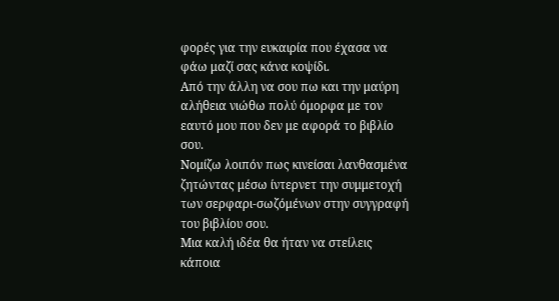φορές για την ευκαιρία που έχασα να φάω μαζί σας κάνα κοψίδι.
Από την άλλη να σου πω και την μαύρη αλήθεια νιώθω πολύ όμορφα με τον εαυτό μου που δεν με αφορά το βιβλίο σου.
Νομίζω λοιπόν πως κινείσαι λανθασμένα ζητώντας μέσω ίντερνετ την συμμετοχή των σερφαρι-σωζόμένων στην συγγραφή του βιβλίου σου.
Μια καλή ιδέα θα ήταν να στείλεις κάποια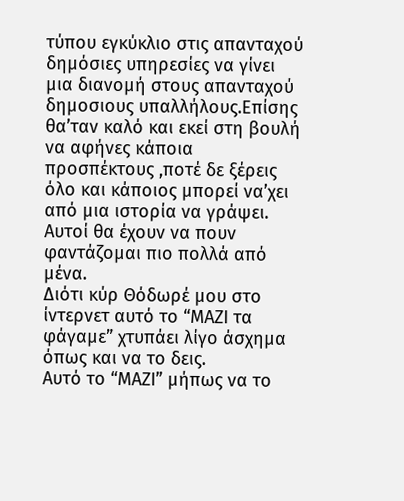τύπου εγκύκλιο στις απανταχού δημόσιες υπηρεσίες να γίνει μια διανομή στους απανταχού δημοσιους υπαλλήλους.Επίσης θα’ταν καλό και εκεί στη βουλή να αφήνες κάποια προσπέκτους ,ποτέ δε ξέρεις όλο και κάποιος μπορεί να’χει από μια ιστορία να γράψει.
Αυτοί θα έχουν να πουν φαντάζομαι πιο πολλά από μένα.
Διότι κύρ Θόδωρέ μου στο ίντερνετ αυτό το “ΜΑΖΙ τα φάγαμε” χτυπάει λίγο άσχημα όπως και να το δεις.
Αυτό το “ΜΑΖΙ” μήπως να το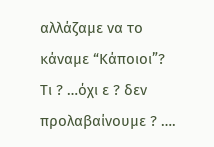αλλάζαμε να το κάναμε “Κάποιοι”?
Τι ? …όχι ε ? δεν προλαβαίνουμε ? ….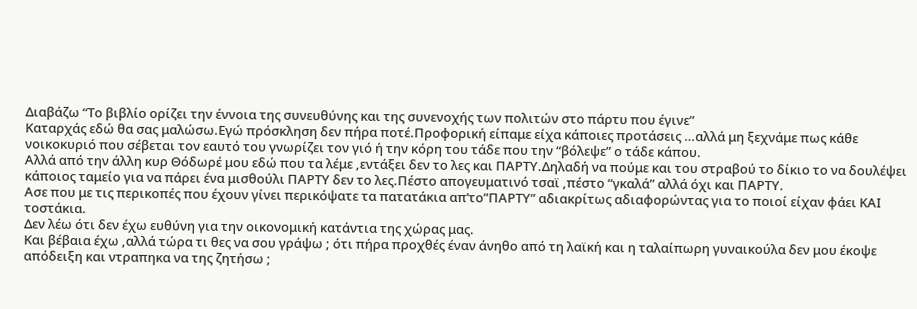Διαβάζω “Το βιβλίο ορίζει την έννοια της συνευθύνης και της συνενοχής των πολιτών στο πάρτυ που έγινε”
Καταρχάς εδώ θα σας μαλώσω.Εγώ πρόσκληση δεν πήρα ποτέ.Προφορική είπαμε είχα κάποιες προτάσεις …αλλά μη ξεχνάμε πως κάθε νοικοκυριό που σέβεται τον εαυτό του γνωρίζει τον γιό ή την κόρη του τάδε που την “βόλεψε” ο τάδε κάπου.
Αλλά από την άλλη κυρ Θόδωρέ μου εδώ που τα λέμε ,εντάξει δεν το λες και ΠΑΡΤΥ.Δηλαδή να πούμε και του στραβού το δίκιο το να δουλέψει κάποιος ταμείο για να πάρει ένα μισθούλι ΠΑΡΤΥ δεν το λες.Πέστο απογευματινό τσαϊ ,πέστο “γκαλά” αλλά όχι και ΠΑΡΤΥ.
Ασε που με τις περικοπές που έχουν γίνει περικόψατε τα πατατάκια απ’το”ΠΑΡΤΥ” αδιακρίτως αδιαφορώντας για το ποιοί είχαν φάει ΚΑΙ τοστάκια.
Δεν λέω ότι δεν έχω ευθύνη για την οικονομική κατάντια της χώρας μας.
Και βέβαια έχω ,αλλά τώρα τι θες να σου γράψω ; ότι πήρα προχθές έναν άνηθο από τη λαϊκή και η ταλαίπωρη γυναικούλα δεν μου έκοψε απόδειξη και ντραπηκα να της ζητήσω ;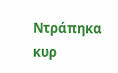Ντράπηκα κυρ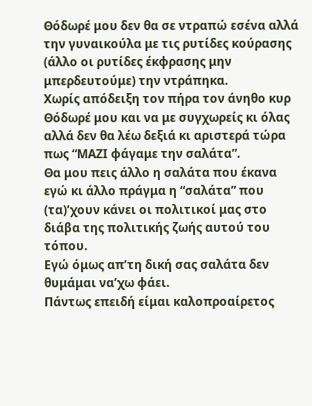Θόδωρέ μου δεν θα σε ντραπώ εσένα αλλά την γυναικούλα με τις ρυτίδες κούρασης (άλλο οι ρυτίδες έκφρασης μην μπερδευτούμε) την ντράπηκα.
Χωρίς απόδειξη τον πήρα τον άνηθο κυρ Θόδωρέ μου και να με συγχωρείς κι όλας αλλά δεν θα λέω δεξιά κι αριστερά τώρα πως “ΜΑΖΙ φάγαμε την σαλάτα”.
Θα μου πεις άλλο η σαλάτα που έκανα εγώ κι άλλο πράγμα η “σαλάτα” που (τα)’χουν κάνει οι πολιτικοί μας στο διάβα της πολιτικής ζωής αυτού του τόπου.
Εγώ όμως απ’τη δική σας σαλάτα δεν θυμάμαι να’χω φάει.
Πάντως επειδή είμαι καλοπροαίρετος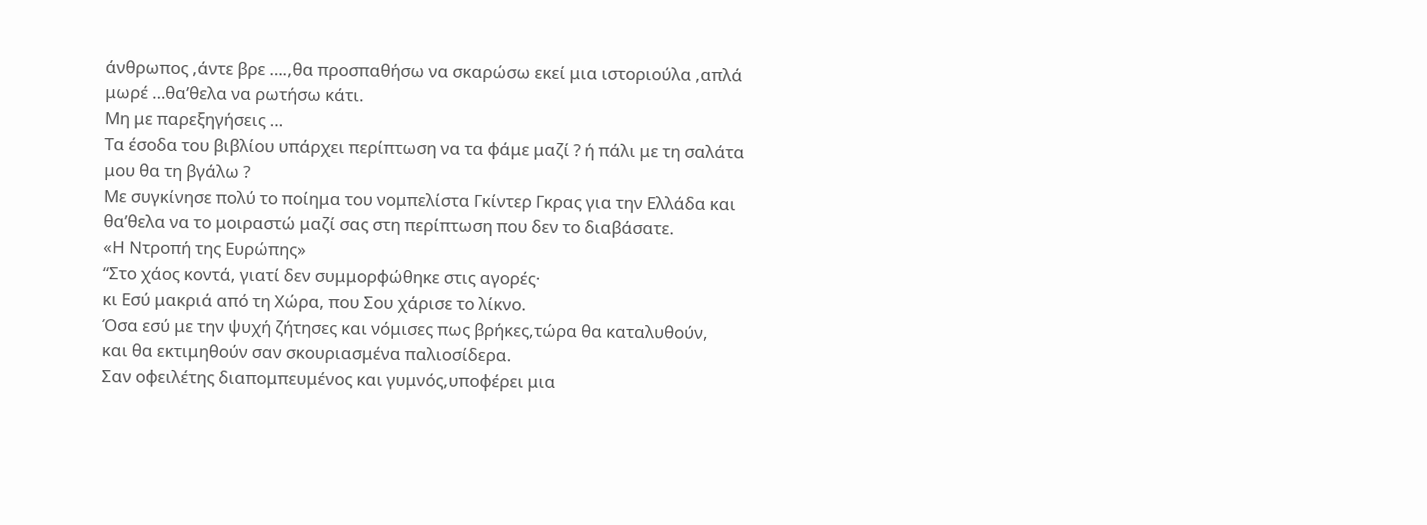άνθρωπος ,άντε βρε ….,θα προσπαθήσω να σκαρώσω εκεί μια ιστοριούλα ,απλά μωρέ …θα’θελα να ρωτήσω κάτι.
Μη με παρεξηγήσεις …
Τα έσοδα του βιβλίου υπάρχει περίπτωση να τα φάμε μαζί ? ή πάλι με τη σαλάτα μου θα τη βγάλω ?
Με συγκίνησε πολύ το ποίημα του νομπελίστα Γκίντερ Γκρας για την Ελλάδα και θα’θελα να το μοιραστώ μαζί σας στη περίπτωση που δεν το διαβάσατε.
«Η Ντροπή της Ευρώπης»
“Στο χάος κοντά, γιατί δεν συμμορφώθηκε στις αγορές·
κι Εσύ μακριά από τη Χώρα, που Σου χάρισε το λίκνο.
Όσα εσύ με την ψυχή ζήτησες και νόμισες πως βρήκες,τώρα θα καταλυθούν,
και θα εκτιμηθούν σαν σκουριασμένα παλιοσίδερα.
Σαν οφειλέτης διαπομπευμένος και γυμνός,υποφέρει μια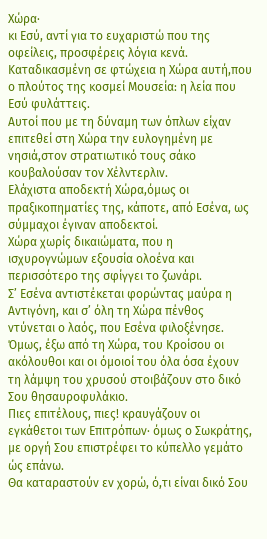Χώρα·
κι Εσύ, αντί για το ευχαριστώ που της οφείλεις, προσφέρεις λόγια κενά.
Καταδικασμένη σε φτώχεια η Χώρα αυτή,που ο πλούτος της κοσμεί Μουσεία: η λεία που Εσύ φυλάττεις.
Αυτοί που με τη δύναμη των όπλων είχαν επιτεθεί στη Χώρα την ευλογημένη με νησιά,στον στρατιωτικό τους σάκο κουβαλούσαν τον Χέλντερλιν.
Ελάχιστα αποδεκτή Χώρα,όμως οι πραξικοπηματίες της, κάποτε, από Εσένα, ως σύμμαχοι έγιναν αποδεκτοί.
Χώρα χωρίς δικαιώματα, που η ισχυρογνώμων εξουσία ολοένα και περισσότερο της σφίγγει το ζωνάρι.
Σ’ Εσένα αντιστέκεται φορώντας μαύρα η Αντιγόνη, και σ’ όλη τη Χώρα πένθος ντύνεται ο λαός, που Εσένα φιλοξένησε.
Όμως, έξω από τη Χώρα, του Κροίσου οι ακόλουθοι και οι όμοιοί του όλα όσα έχουν τη λάμψη του χρυσού στοιβάζουν στο δικό Σου θησαυροφυλάκιο.
Πιες επιτέλους, πιες! κραυγάζουν οι εγκάθετοι των Επιτρόπων· όμως ο Σωκράτης, με οργή Σου επιστρέφει το κύπελλο γεμάτο ώς επάνω.
Θα καταραστούν εν χορώ, ό,τι είναι δικό Σου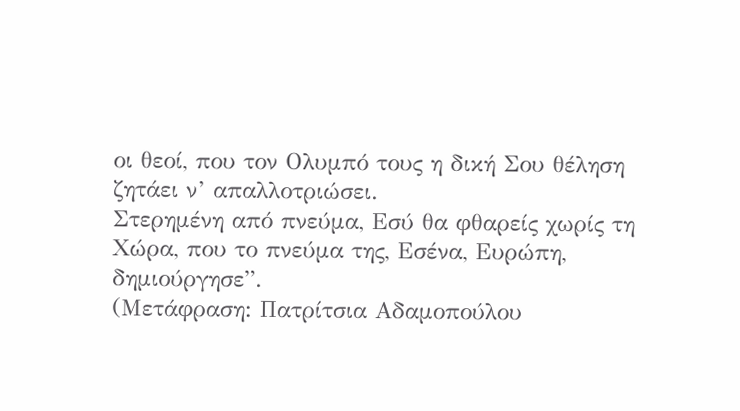οι θεοί, που τον Ολυμπό τους η δική Σου θέληση ζητάει ν’ απαλλοτριώσει.
Στερημένη από πνεύμα, Εσύ θα φθαρείς χωρίς τη Χώρα, που το πνεύμα της, Εσένα, Ευρώπη, δημιούργησε”.
(Μετάφραση: Πατρίτσια Αδαμοπούλου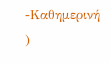-Καθημερινή )